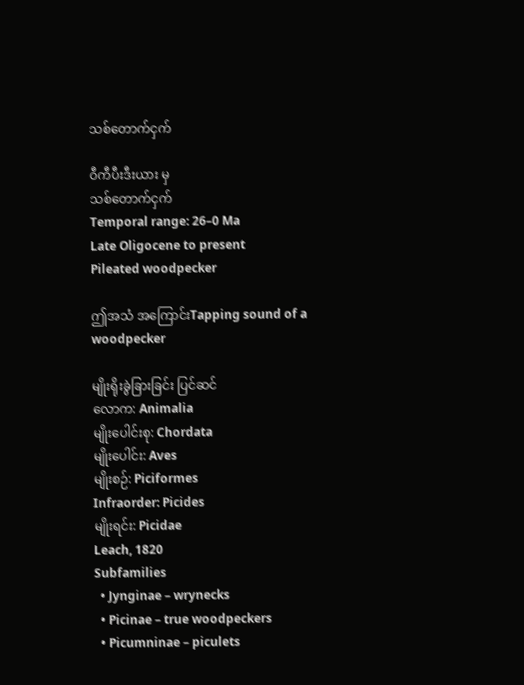သစ်တောက်ငှက်

ဝီကီပီးဒီးယား မှ
သစ်တောက်ငှက်
Temporal range: 26–0 Ma
Late Oligocene to present
Pileated woodpecker

ဤအသံ အကြောင်းTapping sound of a woodpecker

မျိုးရိုးခွဲခြားခြင်း ပြင်ဆင်
လောက: Animalia
မျိုးပေါင်းစု: Chordata
မျိုးပေါင်း: Aves
မျိုးစဉ်: Piciformes
Infraorder: Picides
မျိုးရင်း: Picidae
Leach, 1820
Subfamilies
  • Jynginae – wrynecks
  • Picinae – true woodpeckers
  • Picumninae – piculets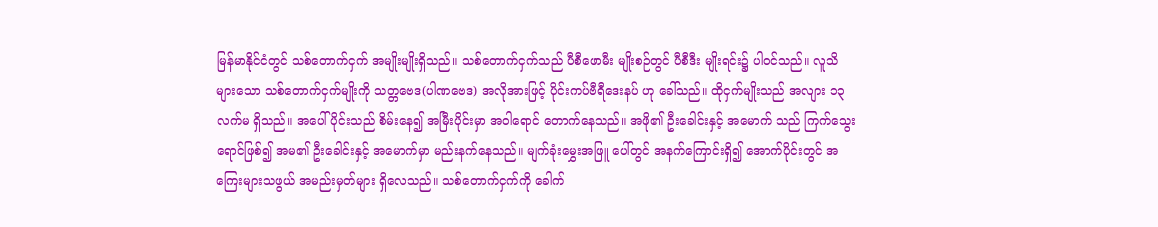မြန်မာနိုင်ငံတွင် သစ်တောက်ငှက် အမျိုးမျိုးရှိသည်။ သစ်တောက်ငှက်သည် ပီစီဖောမီး မျိုးစဉ်တွင် ပီစီဒီး မျိုးရင်း၌ ပါဝင်သည်။ လူသိများသော သစ်တောက်ငှက်မျိုးကို သတ္တဗေဒ(ပါဏဗေဒ) အလိုအားဖြင့် ပိုင်းကပ်ဗီရီဒေးနပ် ဟု ခေါ်သည်။ ထိုငှက်မျိုးသည် အလျား ၁၃ လက်မ ရှိသည်။ အပေါ်ပိုင်းသည် စိမ်းနေ၍ အမြီးပိုင်းမှာ အဝါရောင် တောက်နေသည်။ အဖို၏ ဦးခေါင်းနှင့် အမောက် သည် ကြက်သွေးရောင်ဖြစ်၍ အမ၏ ဦးခေါင်းနှင့် အမောက်မှာ မည်းနက်နေသည်။ မျက်ခုံးမွှေးအဖြူ ပေါ်တွင် အနက်ကြောင်းရှိ၍ အောက်ပိုင်းတွင် အကြေးများသဖွယ် အမည်းမှတ်များ ရှိလေသည်။ သစ်တောက်ငှက်ကို ခေါက်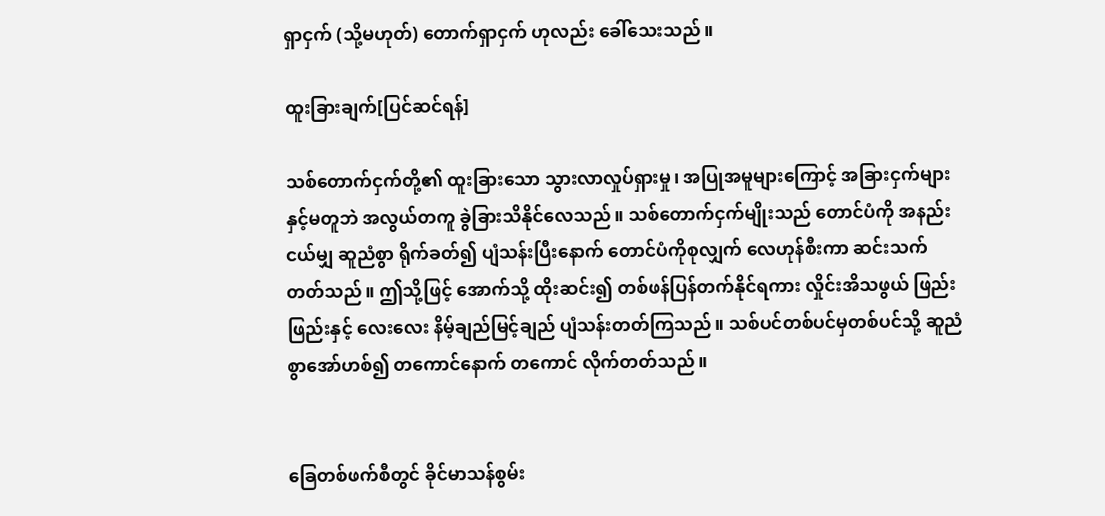ရှာငှက် (သို့မဟုတ်) တောက်ရှာငှက် ဟုလည်း ခေါ်သေးသည်။

ထူးခြားချက်[ပြင်ဆင်ရန်]

သစ်တောက်ငှက်တို့၏ ထူးခြားသော သွားလာလှုပ်ရှားမှု၊ အပြုအမူများကြောင့် အခြားငှက်များ နှင့်မတူဘဲ အလွယ်တကူ ခွဲခြားသိနိုင်လေသည်။ သစ်တောက်ငှက်မျိုးသည် တောင်ပံကို အနည်းငယ်မျှ ဆူညံစွာ ရိုက်ခတ်၍ ပျံသန်းပြီးနောက် တောင်ပံကိုစုလျှက် လေဟုန်စီးကာ ဆင်းသက်တတ်သည်။ ဤသို့ဖြင့် အောက်သို့ ထိုးဆင်း၍ တစ်ဖန်ပြန်တက်နိုင်ရကား လှိုင်းအိသဖွယ် ဖြည်းဖြည်းနှင့် လေးလေး နိမ့်ချည်မြင့်ချည် ပျံသန်းတတ်ကြသည်။ သစ်ပင်တစ်ပင်မှတစ်ပင်သို့ ဆူညံစွာအော်ဟစ်၍ တကောင်နောက် တကောင် လိုက်တတ်သည်။


ခြေတစ်ဖက်စီတွင် ခိုင်မာသန်စွမ်း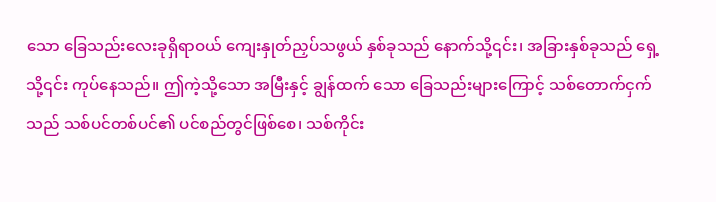သော ခြေသည်းလေးခုရှိရာဝယ် ကျေးနှုတ်ညှပ်သဖွယ် နှစ်ခုသည် နောက်သို့၎င်း၊ အခြားနှစ်ခုသည် ရှေ့သို့၎င်း ကုပ်နေသည်။ ဤကဲ့သို့သော အမြီးနှင့် ချွန်ထက် သော ခြေသည်းများကြောင့် သစ်တောက်ငှက်သည် သစ်ပင်တစ်ပင်၏ ပင်စည်တွင်ဖြစ်စေ၊ သစ်ကိုင်း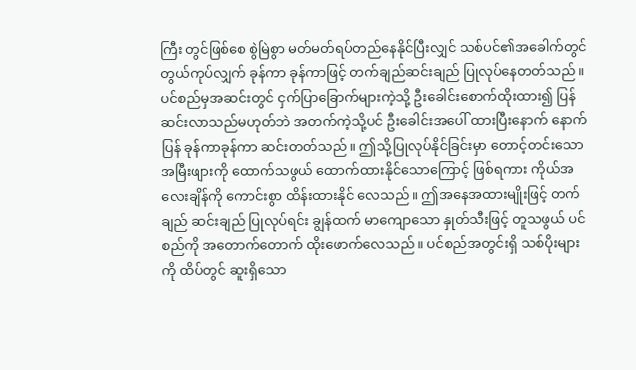ကြီး တွင်ဖြစ်စေ စွဲမြဲစွာ မတ်မတ်ရပ်တည်နေနိုင်ပြီးလျှင် သစ်ပင်၏အခေါက်တွင် တွယ်ကုပ်လျှက် ခုန်ကာ ခုန်ကာဖြင့် တက်ချည်ဆင်းချည် ပြုလုပ်နေတတ်သည်။ ပင်စည်မှအဆင်းတွင် ငှက်ပြာခြောက်များကဲ့သို့ ဦးခေါင်းစောက်ထိုးထား၍ ပြန်ဆင်းလာသည်မဟုတ်ဘဲ အတက်ကဲ့သို့ပင် ဦးခေါင်းအပေါ် ထားပြီးနောက် နောက်ပြန် ခုန်ကာခုန်ကာ ဆင်းတတ်သည်။ ဤသို့ပြုလုပ်နိုင်ခြင်းမှာ တောင့်တင်းသောအမြီးဖျားကို ထောက်သဖွယ် ထောက်ထားနိုင်သောကြောင့် ဖြစ်ရကား ကိုယ်အလေးချိန်ကို ကောင်းစွာ ထိန်းထားနိုင် လေသည်။ ဤအနေအထားမျိုးဖြင့် တက်ချည် ဆင်းချည် ပြုလုပ်ရင်း ချွန်ထက် မာကျောသော နှုတ်သီးဖြင့် တူသဖွယ် ပင်စည်ကို အတောက်တောက် ထိုးဖောက်လေသည်။ ပင်စည်အတွင်းရှိ သစ်ပိုးများကို ထိပ်တွင် ဆူးရှိသော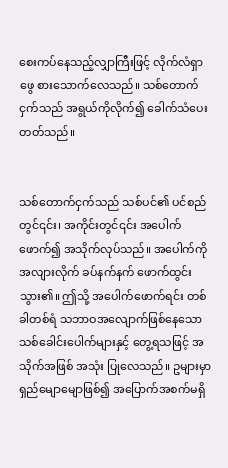စေးကပ်နေသည့်လျှာကြီးဖြင့် လိုက်လံရှာဖွေ စားသောက်လေသည်။ သစ်တောက်ငှက်သည် အရွယ်ကိုလိုက်၍ ခေါက်သံပေးတတ်သည်။


သစ်တောက်ငှက်သည် သစ်ပင်၏ ပင်စည်တွင်၎င်း၊ အကိုင်းတွင်၎င်း အပေါက်ဖောက်၍ အသိုက်လုပ်သည်။ အပေါက်ကို အလျားလိုက် ခပ်နက်နက် ဖောက်ထွင်းသွား၏။ ဤသို့ အပေါက်ဖောက်ရင်း တစ်ခါတစ်ရံ သဘာဝအလျောက်ဖြစ်နေသော သစ်ခေါင်းပေါက်များနှင့် တွေ့ရသဖြင့် အသိုက်အဖြစ် အသုံး ပြုလေသည်။ ဥများမှာ ရှည်မျောမျောဖြစ်၍ အပြောက်အစက်မရှိ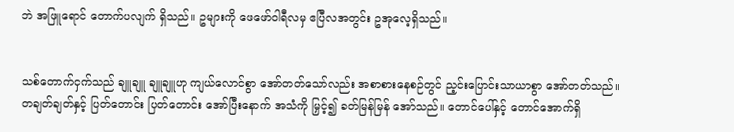ဘဲ အဖြူရောင် တောက်ပလျက် ရှိသည်။ ဥများကို ဖေဖော်ဝါရီလမှ ဧပြီလအတွင်း ဥအုလေ့ရှိသည်။


သစ်တောက်ငှက်သည် ချူချူ ချူချူဟု ကျယ်လောင်စွာ အော်တတ်သော်လည်း အစာစားနေစဉ်တွင် ည့င်းပြောင်းသာယာစွာ အော်တတ်သည်။ တချတ်ချတ်နှင့် ပြတ်တောင်း ပြတ်တောင်း အော်ပြီးနောက် အသံကို မြှင့်၍ ခတ်မြန်မြန် အော်သည်။ တောင်ပေါ်နှင့် တောင်အောက်ရှိ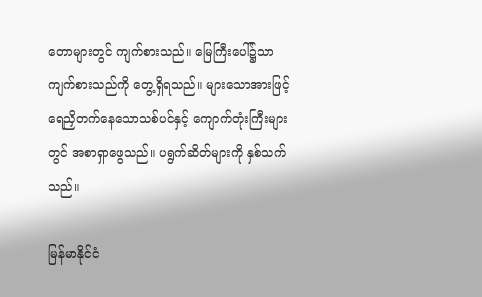တောများတွင် ကျက်စားသည်။ မြေကြီးပေါ်၌သာ ကျက်စားသည်ကို တွေ့ရှိရသည်။ များသောအားဖြင့် ရေညှိတက်နေသောသစ်ပင်နှင့် ကျောက်တုံးကြီးများတွင် အစာရှာဖွေသည်။ ပရွက်ဆိတ်များကို နှစ်သက်သည်။

မြန်မာနိုင်ငံ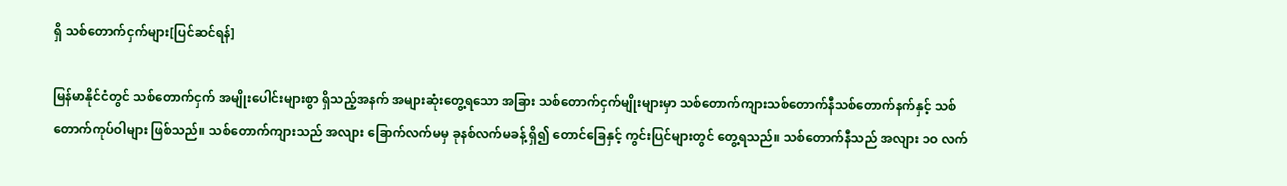ရှိ သစ်တောက်ငှက်များ[ပြင်ဆင်ရန်]

မြန်မာနိုင်ငံတွင် သစ်တောက်ငှက် အမျိုးပေါင်းများစွာ ရှိသည့်အနက် အများဆုံးတွေ့ရသော အခြား သစ်တောက်ငှက်မျိုးများမှာ သစ်တောက်ကျားသစ်တောက်နီသစ်တောက်နက်နှင့် သစ်တောက်ကုပ်ဝါများ ဖြစ်သည်။ သစ်တောက်ကျားသည် အလျား ခြောက်လက်မမှ ခုနစ်လက်မခန့် ရှိ၍ တောင်ခြေနှင့် ကွင်းပြင်များတွင် တွေ့ရသည်။ သစ်တောက်နီသည် အလျား ၁ဝ လက်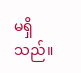မရှိသည်။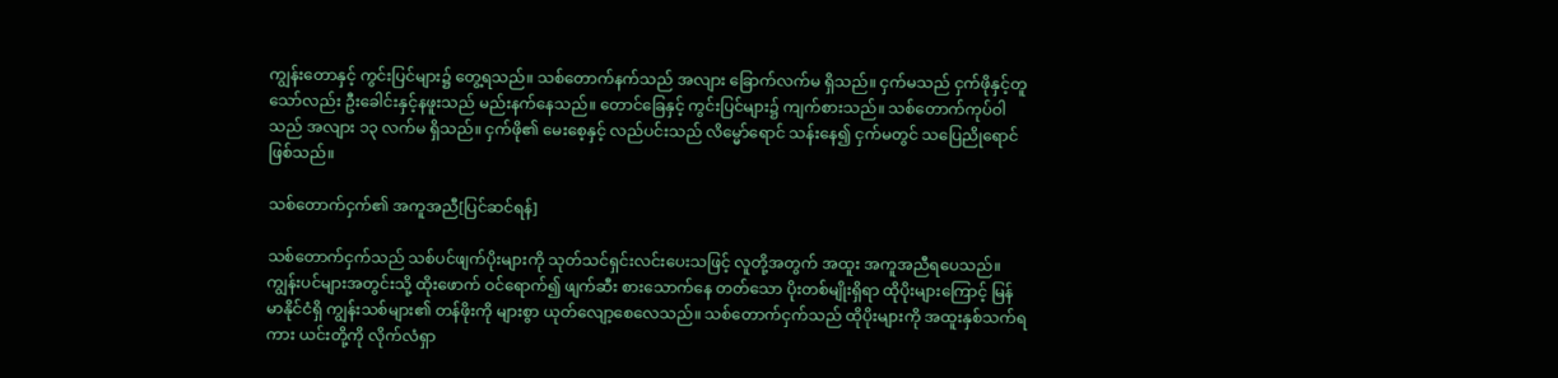ကျွန်းတောနှင့် ကွင်းပြင်များ၌ တွေ့ရသည်။ သစ်တောက်နက်သည် အလျား ခြောက်လက်မ ရှိသည်။ ငှက်မသည် ငှက်ဖိုနှင့်တူသော်လည်း ဦးခေါင်းနှင့်နဖူးသည် မည်းနက်နေသည်။ တောင်ခြေနှင့် ကွင်းပြင်များ၌ ကျက်စားသည်။ သစ်တောက်ကုပ်ဝါသည် အလျား ၁၃ လက်မ ရှိသည်။ ငှက်ဖို၏ မေးစေ့နှင့် လည်ပင်းသည် လိမ္မော်ရောင် သန်းနေ၍ ငှက်မတွင် သပြေညိုရောင် ဖြစ်သည်။

သစ်တောက်ငှက်၏ အကူအညီ[ပြင်ဆင်ရန်]

သစ်တောက်ငှက်သည် သစ်ပင်ဖျက်ပိုးများကို သုတ်သင်ရှင်းလင်းပေးသဖြင့် လူတို့အတွက် အထူး အကူအညီရပေသည်။ ကျွန်းပင်များအတွင်းသို့ ထိုးဖောက် ဝင်ရောက်၍ ဖျက်ဆီး စားသောက်နေ တတ်သော ပိုးတစ်မျိုးရှိရာ ထိုပိုးများကြောင့် မြန်မာနိုင်ငံရှိ ကျွန်းသစ်များ၏ တန်ဖိုးကို များစွာ ယုတ်လျော့စေလေသည်။ သစ်တောက်ငှက်သည် ထိုပိုးများကို အထူးနှစ်သက်ရကား ယင်းတို့ကို လိုက်လံရှာ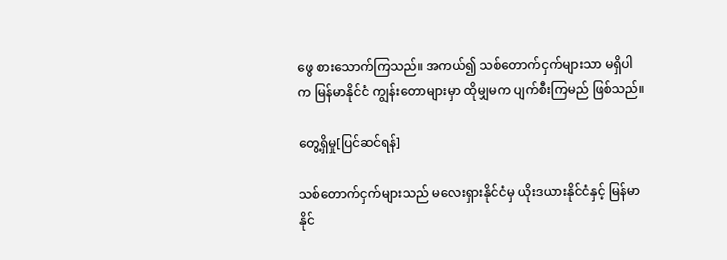ဖွေ စားသောက်ကြသည်။ အကယ်၍ သစ်တောက်ငှက်များသာ မရှိပါက မြန်မာနိုင်ငံ ကျွန်းတောများမှာ ထိုမျှမက ပျက်စီးကြမည် ဖြစ်သည်။

တွေ့ရှိမှု[ပြင်ဆင်ရန်]

သစ်တောက်ငှက်များသည် မလေးရှားနိုင်ငံမှ ယိုးဒယားနိုင်ငံနှင့် မြန်မာနိုင်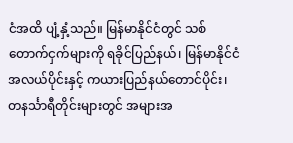ငံအထိ ပျံ့နှံ့သည်။ မြန်မာနိုင်ငံတွင် သစ်တောက်ငှက်များကို ရခိုင်ပြည်နယ်၊ မြန်မာနိုင်ငံအလယ်ပိုင်းနှင့် ကယားပြည်နယ်တောင်ပိုင်း၊ တနင်္သာရီတိုင်းများတွင် အများအ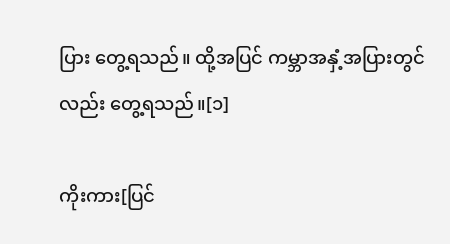ပြား တွေ့ရသည်။ ထို့အပြင် ကမ္ဘာအနှံ့အပြားတွင်လည်း တွေ့ရသည်။[၁]

ကိုးကား[ပြင်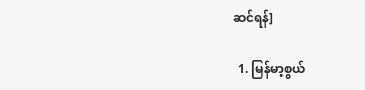ဆင်ရန်]

  1. မြန်မာ့စွယ်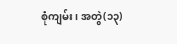စုံကျမ်း၊ အတွဲ(၁၃)